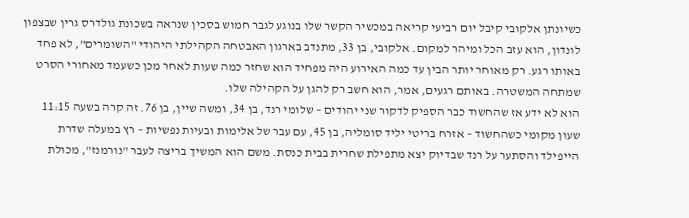כשיונתן אלקובי קיבל יום רביעי קריאה במכשיר הקשר שלו בנוגע לגבר חמוש בסכין שנראה בשכונת גולדרס גרין שבצפון לונדון, הוא עזב הכל ומיהר למקום. אלקובי, בן 33, מתנדב בארגון האבטחה הקהילתי היהודי "השומרים", לא פחד באותו רגע. רק מאוחר יותר הבין עד כמה האירוע היה מפחיד הוא שחזר כמה שעות לאחר מכן כשעמד מאחורי הסרט שמתחה המשטרה. באותם רגעים, אמר, הוא חשב רק להגן על הקהילה שלו.
הוא לא ידע אז שהחשוד כבר הספיק לדקור שני יהודים – שלומי רנד, בן 34, ומשה שיין, בן 76. זה קרה בשעה 11:15 שעון מקומי כשהחשוד – אזרח בריטי יליד סומליה, בן 45, עם עבר של אלימות ובעיות נפשיות – רץ במעלה שדרת הייפילד והסתער על רנד שבדיוק יצא מתפילת שחרית בבית כנסת. משם הוא המשיך בריצה לעבר "נורמנז", מכולת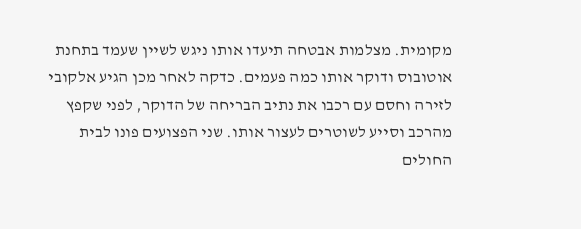מקומית. מצלמות אבטחה תיעדו אותו ניגש לשיין שעמד בתחנת אוטובוס ודוקר אותו כמה פעמים. כדקה לאחר מכן הגיע אלקובי לזירה וחסם עם רכבו את נתיב הבריחה של הדוקר, לפני שקפץ מהרכב וסייע לשוטרים לעצור אותו. שני הפצועים פונו לבית החולים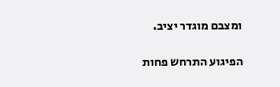ומצבם מוגדר יציב.

הפיגוע התרחש פחות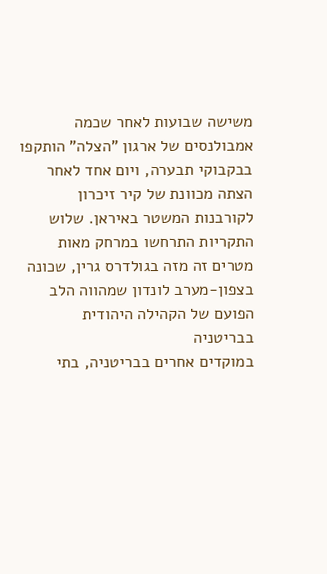משישה שבועות לאחר שכמה אמבולנסים של ארגון "הצלה" הותקפו בבקבוקי תבערה, ויום אחד לאחר הצתה מכוונת של קיר זיכרון לקורבנות המשטר באיראן. שלוש התקריות התרחשו במרחק מאות מטרים זה מזה בגולדרס גרין, שכונה בצפון-מערב לונדון שמהווה הלב הפועם של הקהילה היהודית בבריטניה
במוקדים אחרים בבריטניה, בתי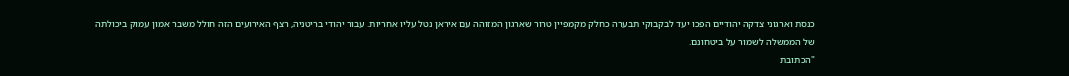כנסת וארגוני צדקה יהודיים הפכו יעד לבקבוקי תבערה כחלק מקמפיין טרור שארגון המזוהה עם איראן נטל עליו אחריות. עבור יהודי בריטניה, רצף האירועים הזה חולל משבר אמון עמוק ביכולתה של הממשלה לשמור על ביטחונם.
"הכתובת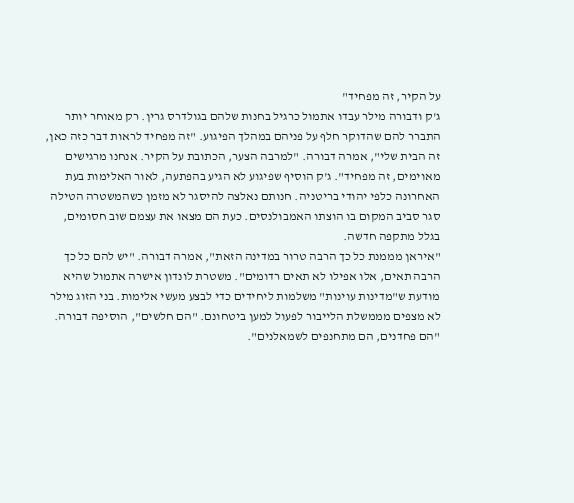על הקיר, זה מפחיד"
ג'ק ודבורה מילר עבדו אתמול כרגיל בחנות שלהם בגולדרס גרין. רק מאוחר יותר התברר להם שהדוקר חלף על פניהם במהלך הפיגוע. "זה מפחיד לראות דבר כזה כאן, זה הבית שלי", אמרה דבורה. "למרבה הצער, הכתובת על הקיר. אנחנו מרגישים מאוימים, זה מפחיד". ג'ק הוסיף שפיגוע לא הגיע בהפתעה, לאור האלימות בעת האחרונה כלפי יהודי בריטניה. חנותם נאלצה להיסגר לא מזמן כשהמשטרה הטילה סגר סביב המקום בו הוצתו האמבולנסים. כעת הם מצאו את עצמם שוב חסומים, בגלל מתקפה חדשה.
"איראן מממנת כל כך הרבה טרור במדינה הזאת", אמרה דבורה. "יש להם כל כך הרבה תאים, אלו אפילו לא תאים רדומים". משטרת לונדון אישרה אתמול שהיא מודעת ש"מדינות עוינות" משלמות ליחידים כדי לבצע מעשי אלימות. בני הזוג מילר לא מצפים מממשלת הלייבור לפעול למען ביטחונם. "הם חלשים", הוסיפה דבורה. "הם פחדנים, הם מתחנפים לשמאלנים".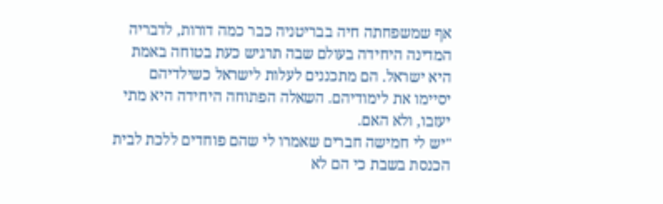אף שמשפחתה חיה בבריטניה כבר כמה דורות, לדבריה המדינה היחידה בעולם שבה תרגיש כעת בטוחה באמת היא ישראל. הם מתכננים לעלות לישראל כשילדיהם יסיימו את לימודיהם. השאלה הפתוחה היחידה היא מתי יעזבו, ולא האם.
"יש לי חמישה חברים שאמרו לי שהם פוחדים ללכת לבית הכנסת בשבת כי הם לא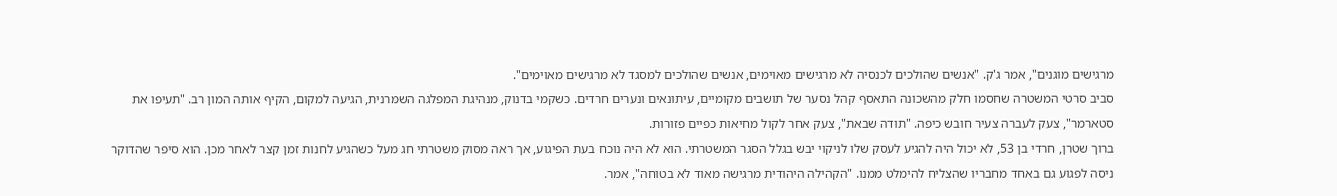מרגישים מוגנים", אמר ג'ק. "אנשים שהולכים לכנסיה לא מרגישים מאוימים, אנשים שהולכים למסגד לא מרגישים מאוימים".
סביב סרטי המשטרה שחסמו חלק מהשכונה התאסף קהל נסער של תושבים מקומיים, עיתונאים ונערים חרדים. כשקמי בדנוק, מנהיגת המפלגה השמרנית, הגיעה למקום, הקיף אותה המון רב. "תעיפו את סטארמר", צעק לעברה צעיר חובש כיפה. "תודה שבאת", צעק אחר לקול מחיאות כפיים פזורות.
ברוך שטרן, חרדי בן 53, לא יכול היה להגיע לעסק שלו לניקוי יבש בגלל הסגר המשטרתי. הוא לא היה נוכח בעת הפיגוע, אך ראה מסוק משטרתי חג מעל כשהגיע לחנות זמן קצר לאחר מכן. הוא סיפר שהדוקר ניסה לפגוע גם באחד מחבריו שהצליח להימלט ממנו. "הקהילה היהודית מרגישה מאוד לא בטוחה", אמר.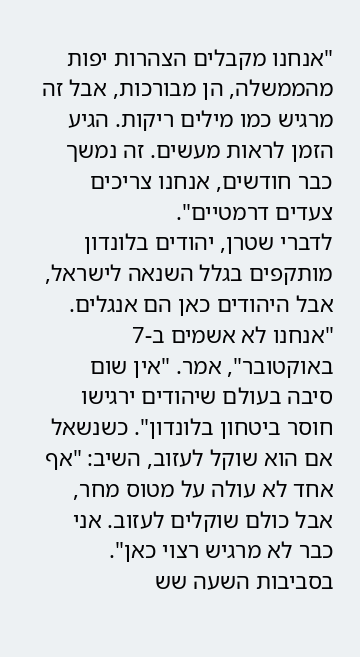"אנחנו מקבלים הצהרות יפות מהממשלה, הן מבורכות, אבל זה מרגיש כמו מילים ריקות. הגיע הזמן לראות מעשים. זה נמשך כבר חודשים, אנחנו צריכים צעדים דרמטיים".
לדברי שטרן, יהודים בלונדון מותקפים בגלל השנאה לישראל, אבל היהודים כאן הם אנגלים. "אנחנו לא אשמים ב-7 באוקטובר", אמר. "אין שום סיבה בעולם שיהודים ירגישו חוסר ביטחון בלונדון". כשנשאל אם הוא שוקל לעזוב, השיב: "אף אחד לא עולה על מטוס מחר, אבל כולם שוקלים לעזוב. אני כבר לא מרגיש רצוי כאן".
בסביבות השעה שש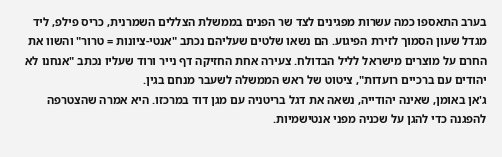בערב התאספו כמה עשרות מפגינים לצד שר הפנים בממשלת הצללים השמרנית, כריס פילפ, ליד מגדל שעון הסמוך לזירת הפיגוע. הם נשאו שלטים שעליהם נכתב "אנטי-ציונות = טרור" והשוו את החרם על מוצרים מישראל לליל הבדולח. צעירה אחת החזיקה דף נייר ורוד שעליו נכתב "אנחנו לא יהודים עם ברכיים רועדות", ציטוט של ראש הממשלה לשעבר מנחם בגין.
ג'אן באומן, שאינה יהודייה, נשאה את דגל בריטניה עם מגן דוד במרכזו. היא אמרה שהצטרפה להפגנה כדי להגן על שכניה מפני אנטישמיות.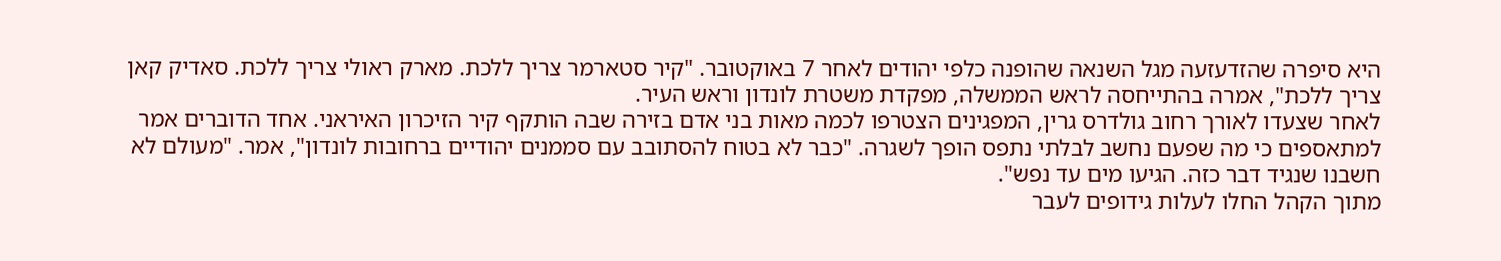היא סיפרה שהזדעזעה מגל השנאה שהופנה כלפי יהודים לאחר 7 באוקטובר. "קיר סטארמר צריך ללכת. מארק ראולי צריך ללכת. סאדיק קאן צריך ללכת", אמרה בהתייחסה לראש הממשלה, מפקדת משטרת לונדון וראש העיר.
לאחר שצעדו לאורך רחוב גולדרס גרין, המפגינים הצטרפו לכמה מאות בני אדם בזירה שבה הותקף קיר הזיכרון האיראני. אחד הדוברים אמר למתאספים כי מה שפעם נחשב לבלתי נתפס הופך לשגרה. "כבר לא בטוח להסתובב עם סממנים יהודיים ברחובות לונדון", אמר. "מעולם לא חשבנו שנגיד דבר כזה. הגיעו מים עד נפש".
מתוך הקהל החלו לעלות גידופים לעבר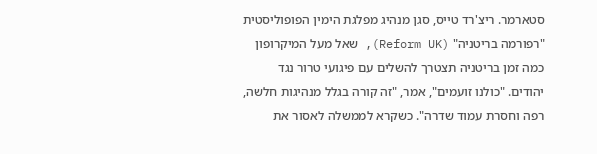סטארמר. ריצ'רד טייס, סגן מנהיג מפלגת הימין הפופוליסטית "רפורמה בריטניה" (Reform UK), שאל מעל המיקרופון כמה זמן בריטניה תצטרך להשלים עם פיגועי טרור נגד יהודים. "כולנו זועמים", אמר, "זה קורה בגלל מנהיגות חלשה, רפה וחסרת עמוד שדרה". כשקרא לממשלה לאסור את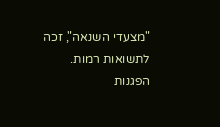"מצעדי השנאה", זכה לתשואות רמות.
הפגנות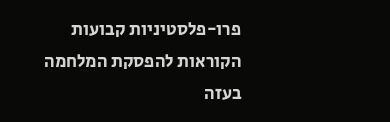פרו-פלסטיניות קבועות הקוראות להפסקת המלחמה בעזה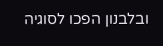ובלבנון הפכו לסוגיה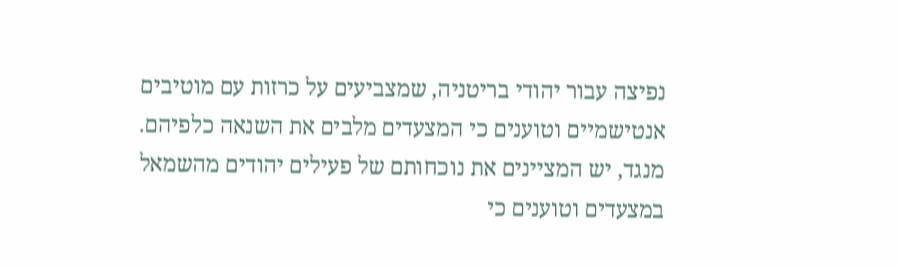נפיצה עבור יהודי בריטניה, שמצביעים על כרזות עם מוטיבים אנטישמיים וטוענים כי המצעדים מלבים את השנאה כלפיהם. מנגד, יש המציינים את נוכחותם של פעילים יהודים מהשמאל במצעדים וטוענים כי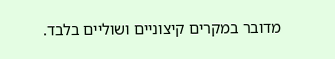מדובר במקרים קיצוניים ושוליים בלבד.